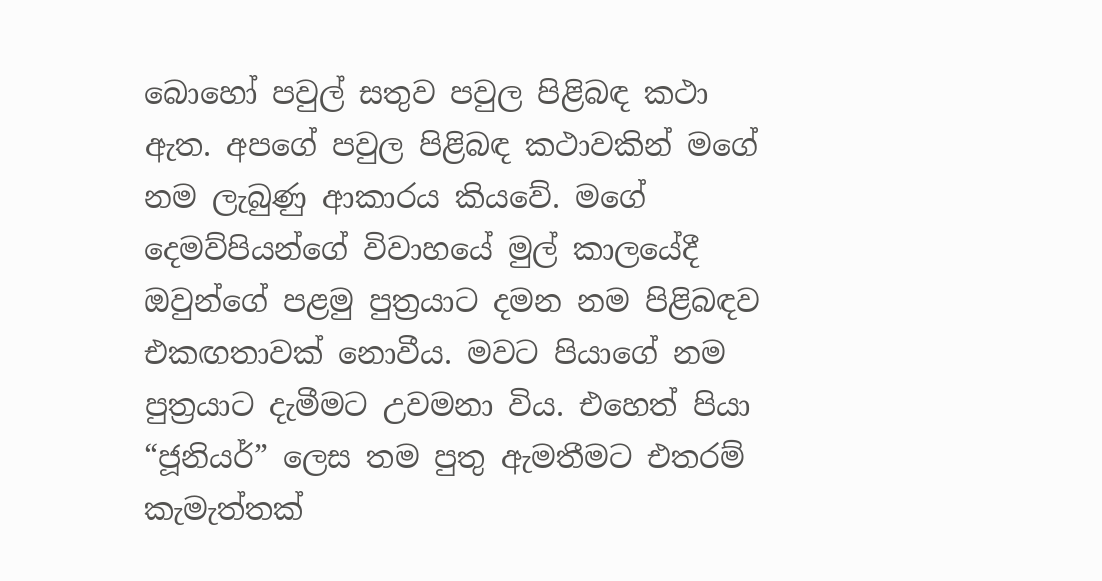බොහෝ පවුල් සතුව පවුල පිළිබඳ කථා ඇත. අපගේ පවුල පිළිබඳ කථාවකින් මගේ නම ලැබුණු ආකාරය කියවේ. මගේ දෙමව්පියන්ගේ විවාහයේ මුල් කාලයේදී ඔවුන්ගේ පළමු පුත්‍රයාට දමන නම පිළිබඳව එකඟතාවක් නොවීය. මවට පියාගේ නම පුත්‍රයාට දැමීමට උවමනා විය. එහෙත් පියා “ජූනියර්” ලෙස තම පුතු ඇමතීමට එතරම් කැමැත්තක්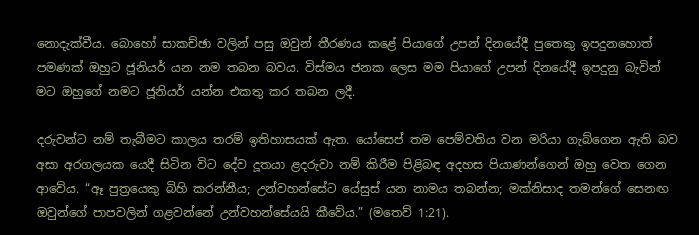නොදැක්වීය. බොහෝ සාකච්ඡා වලින් පසු ඔවුන් තීරණය කළේ පියාගේ උපන් දිනයේදී පුතෙකු ඉපදුනහොත් පමණක් ඔහුට ජූනියර් යන නම තබන බවය. විස්මය ජනක ලෙස මම පියාගේ උපන් දිනයේදී ඉපදුනු බැවින් මට ඔහුගේ නමට ජූනියර් යන්න එකතු කර තබන ලදී.

දරුවන්ට නම් තැබීමට කාලය තරම් ඉතිහාසයක් ඇත. යෝසෙප් තම පෙම්වතිය වන මරියා ගැබ්ගෙන ඇති බව අසා අරගලයක යෙදී සිටින විට දේව දූතයා ළදරුවා නම් කිරීම පිළිබඳ අදහස පියාණන්ගෙන් ඔහු වෙත ගෙන ආවේය. “ඈ පුත්‍රයෙකු බිහි කරන්නීය; උන්වහන්සේට යේසුස් යන නාමය තබන්න; මක්නිසාද තමන්ගේ සෙනඟ ඔවුන්ගේ පාපවලින් ගළවන්නේ උන්වහන්සේයයි කීවේය.” (මතෙව් 1:21).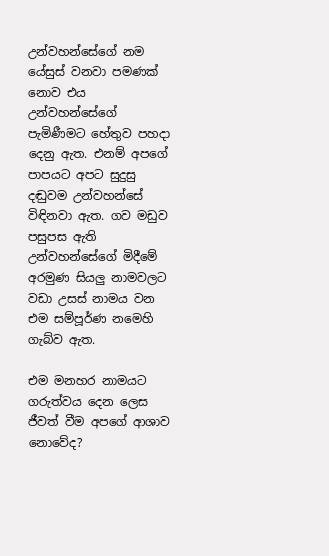උන්වහන්සේගේ නම යේසුස් වනවා පමණක් නොව එය උන්වහන්සේගේ පැමිණීමට හේතුව පහදා දෙනු ඇත. එනම් අපගේ පාපයට අපට සුදුසු දඬුවම උන්වහන්සේ විඳිනවා ඇත. ගව මඩුව පසුපස ඇති උන්වහන්සේගේ මිදීමේ අරමුණ සියලු නාමවලට වඩා උසස් නාමය වන එම සම්පූර්ණ නමෙහි ගැබ්ව ඇත.

එම මනහර නාමයට ගරුත්වය දෙන ලෙස ජීවත් වීම අපගේ ආශාව නොවේද?